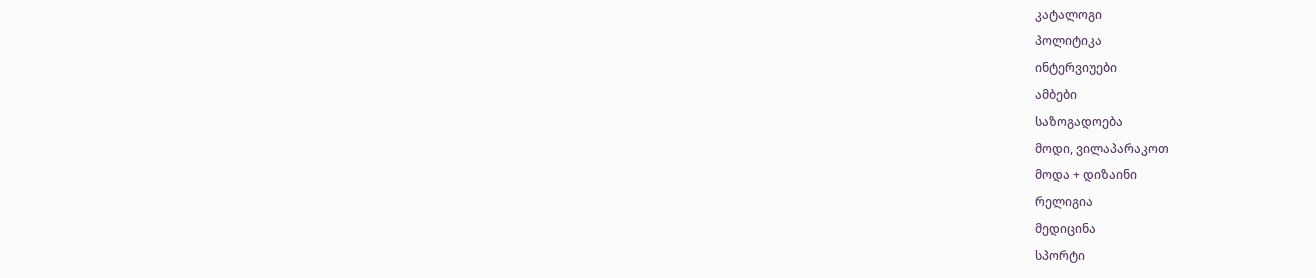კატალოგი
პოლიტიკა
ინტერვიუები
ამბები
საზოგადოება
მოდი, ვილაპარაკოთ
მოდა + დიზაინი
რელიგია
მედიცინა
სპორტი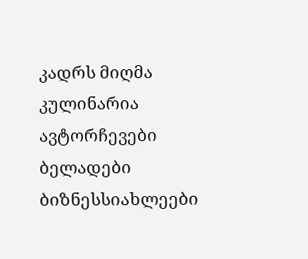კადრს მიღმა
კულინარია
ავტორჩევები
ბელადები
ბიზნესსიახლეები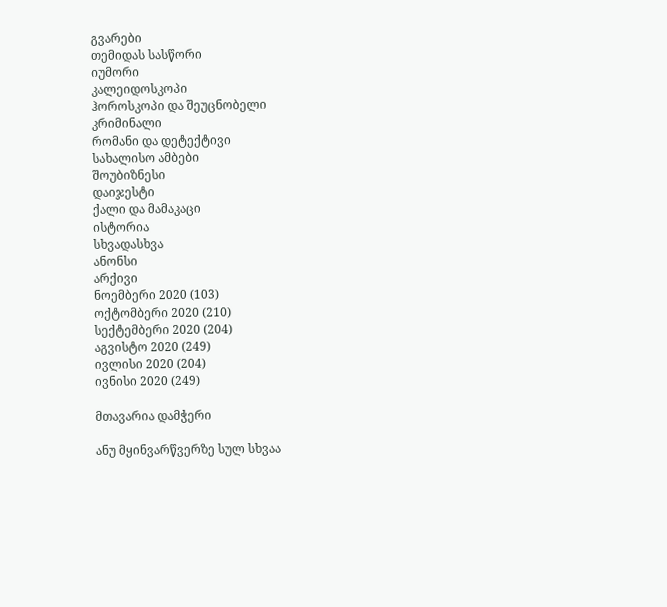გვარები
თემიდას სასწორი
იუმორი
კალეიდოსკოპი
ჰოროსკოპი და შეუცნობელი
კრიმინალი
რომანი და დეტექტივი
სახალისო ამბები
შოუბიზნესი
დაიჯესტი
ქალი და მამაკაცი
ისტორია
სხვადასხვა
ანონსი
არქივი
ნოემბერი 2020 (103)
ოქტომბერი 2020 (210)
სექტემბერი 2020 (204)
აგვისტო 2020 (249)
ივლისი 2020 (204)
ივნისი 2020 (249)

მთავარია დამჭერი

ანუ მყინვარწვერზე სულ სხვაა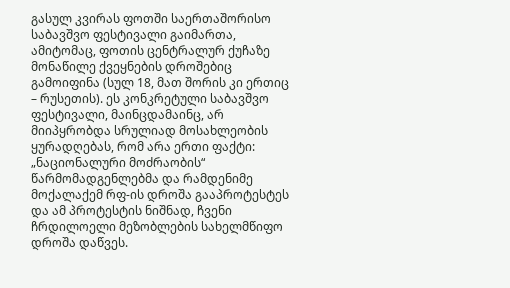გასულ კვირას ფოთში საერთაშორისო საბავშვო ფესტივალი გაიმართა, ამიტომაც, ფოთის ცენტრალურ ქუჩაზე მონაწილე ქვეყნების დროშებიც გამოიფინა (სულ 18, მათ შორის კი ერთიც – რუსეთის). ეს კონკრეტული საბავშვო ფესტივალი, მაინცდამაინც, არ მიიპყრობდა სრულიად მოსახლეობის ყურადღებას, რომ არა ერთი ფაქტი: „ნაციონალური მოძრაობის“ წარმომადგენლებმა და რამდენიმე მოქალაქემ რფ-ის დროშა გააპროტესტეს და ამ პროტესტის ნიშნად, ჩვენი ჩრდილოელი მეზობლების სახელმწიფო დროშა დაწვეს.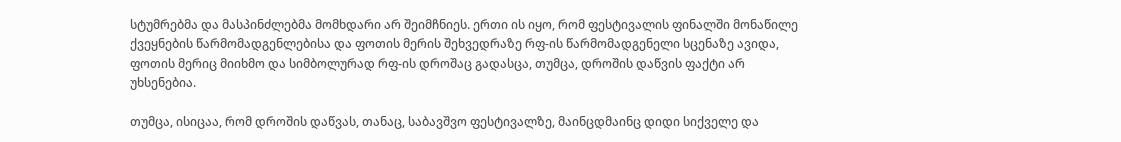სტუმრებმა და მასპინძლებმა მომხდარი არ შეიმჩნიეს. ერთი ის იყო, რომ ფესტივალის ფინალში მონაწილე ქვეყნების წარმომადგენლებისა და ფოთის მერის შეხვედრაზე რფ-ის წარმომადგენელი სცენაზე ავიდა, ფოთის მერიც მიიხმო და სიმბოლურად რფ-ის დროშაც გადასცა, თუმცა, დროშის დაწვის ფაქტი არ უხსენებია.

თუმცა, ისიცაა, რომ დროშის დაწვას, თანაც, საბავშვო ფესტივალზე, მაინცდმაინც დიდი სიქველე და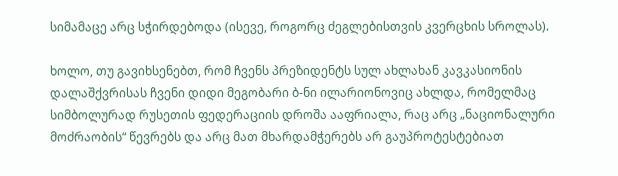სიმამაცე არც სჭირდებოდა (ისევე, როგორც ძეგლებისთვის კვერცხის სროლას).

ხოლო, თუ გავიხსენებთ, რომ ჩვენს პრეზიდენტს სულ ახლახან კავკასიონის დალაშქვრისას ჩვენი დიდი მეგობარი ბ-ნი ილარიონოვიც ახლდა, რომელმაც სიმბოლურად რუსეთის ფედერაციის დროშა ააფრიალა, რაც არც „ნაციონალური მოძრაობის“ წევრებს და არც მათ მხარდამჭერებს არ გაუპროტესტებიათ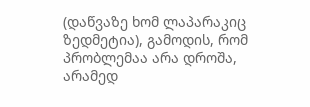(დაწვაზე ხომ ლაპარაკიც ზედმეტია), გამოდის, რომ პრობლემაა არა დროშა, არამედ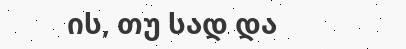ის, თუ სად და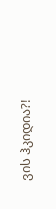ვის ჰკიდია?!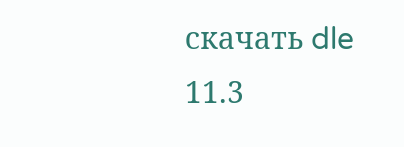скачать dle 11.3